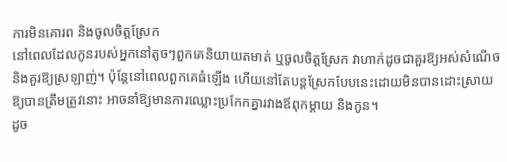ការមិនគោរព និងចូលចិត្តស្រែក
នៅពេលដែលកូនរបស់អ្នកនៅតូចៗពួកគេនិយាយតមាត់ ឬចូលចិត្តស្រែក វាហាក់ដូចជាគួរឱ្យអស់សំណើច និងគួរឱ្យស្រឡាញ់។ ប៉ុន្តែនៅពេលពួកគេធំឡើង ហើយនៅតែបន្តស្រែកបែបនេះដោយមិនបានដោះស្រាយឱ្យបានត្រឹមត្រូវនោះ អាចនាំឱ្យមានការឈ្លោះប្រកែកគ្នារវាងឪពុកម្តាយ និងកូន។
ដូច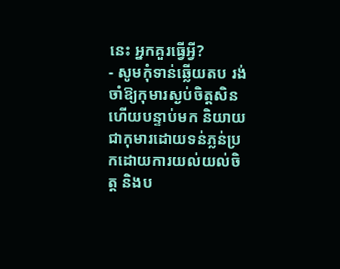នេះ អ្នកគួរធ្វើអ្វី?
- សូមកុំទាន់ឆ្លើយតប រង់ចាំឱ្យកុមារស្ងប់ចិត្តសិន ហើយបន្ទាប់មក និយាយជាកុមារដោយទន់ភ្លន់ប្រកដោយការយល់យល់ចិត្ត និងប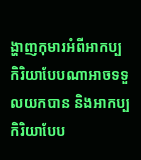ង្ហាញកុមារអំពីអាកប្បកិរិយាបែបណាអាចទទួលយកបាន និងអាកប្បកិរិយាបែប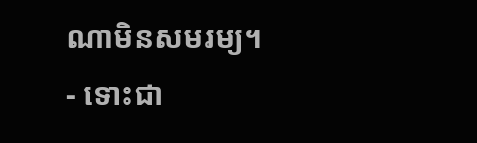ណាមិនសមរម្យ។
- ទោះជា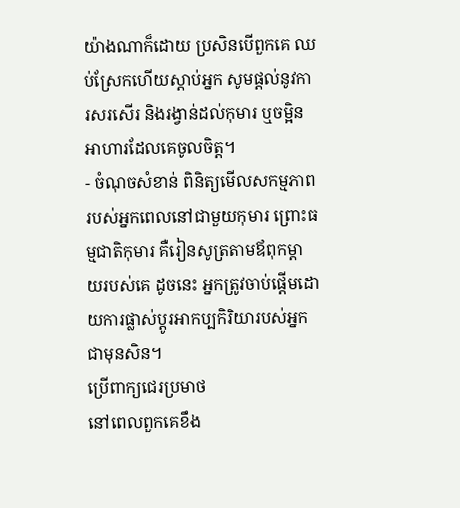យ៉ាងណាក៏ដោយ ប្រសិនបើពួកគេ ឈប់ស្រែកហើយស្តាប់អ្នក សូមផ្តល់នូវការសរសើរ និងរង្វាន់ដល់កុមារ ឬចម្អិនអាហារដែលគេចូលចិត្ត។
- ចំណុចសំខាន់ ពិនិត្យមើលសកម្មភាពរបស់អ្នកពេលនៅជាមួយកុមារ ព្រោះធម្មជាតិកុមារ គឺរៀនសូត្រតាមឪពុកម្តាយរបស់គេ ដូចនេះ អ្នកត្រូវចាប់ផ្តើមដោយការផ្លាស់ប្តូរអាកប្បកិរិយារបស់អ្នកជាមុនសិន។
ប្រើពាក្យជេរប្រមាថ
នៅពេលពួកគេខឹង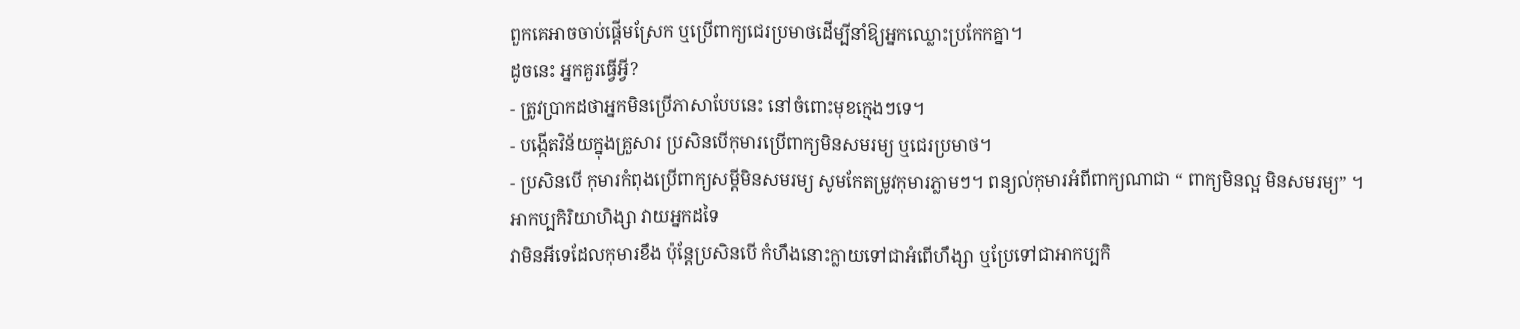ពួកគេអាចចាប់ផ្តើមស្រែក ឬប្រើពាក្យជេរប្រមាថដើម្បីនាំឱ្យអ្នកឈ្លោះប្រកែកគ្នា។
ដូចនេះ អ្នកគួរធ្វើអ្វី?
- ត្រូវប្រាកដថាអ្នកមិនប្រើភាសាបែបនេះ នៅចំពោះមុខក្មេងៗទេ។
- បង្កើតវិន័យក្នុងគ្រួសារ ប្រសិនបើកុមារប្រើពាក្យមិនសមរម្យ ឬជេរប្រមាថ។
- ប្រសិនបើ កុមារកំពុងប្រើពាក្យសម្តីមិនសមរម្យ សូមកែតម្រូវកុមារភ្លាមៗ។ ពន្យល់កុមារអំពីពាក្យណាជា “ ពាក្យមិនល្អ មិនសមរម្យ” ។
អាកប្បកិរិយាហិង្សា វាយអ្នកដទៃ
វាមិនអីទេដែលកុមារខឹង ប៉ុន្តែប្រសិនបើ កំហឹងនោះក្លាយទៅជាអំពើហឹង្សា ឬប្រែទៅជាអាកប្បកិ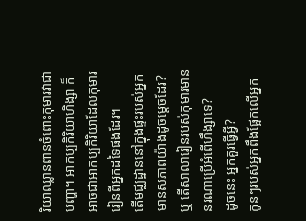រិយាឈ្លានពានចំពោះកុមារវាជាបញ្ហា។ អាកប្បកិរិយាហិង្សា ក៏អាចជាអាកប្បកិរិយាដែលកុមាររៀនពីអ្នកដទៃផងដែរ។
តើមជ្ឈដ្ឋាននៅក្នុងផ្ទះរបស់អ្នកមានសភាពយ៉ាងដូចម្តេចដែរ? ឬ តើសាលារៀនរបស់កុមារមាននរណាប្រើអំពើហឹង្សាទេ?
ដូចនេះ អ្នកគួរធ្វើអ្វី?
កូនៗរបស់អ្នកពឹងផ្អែកលើអ្នក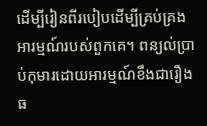ដើម្បីរៀនពីរបៀបដើម្បីគ្រប់គ្រងអារម្មណ៍របស់ពួកគេ។ ពន្យល់ប្រាប់កុមារដោយអារម្មណ៍ខឹងជារឿងធ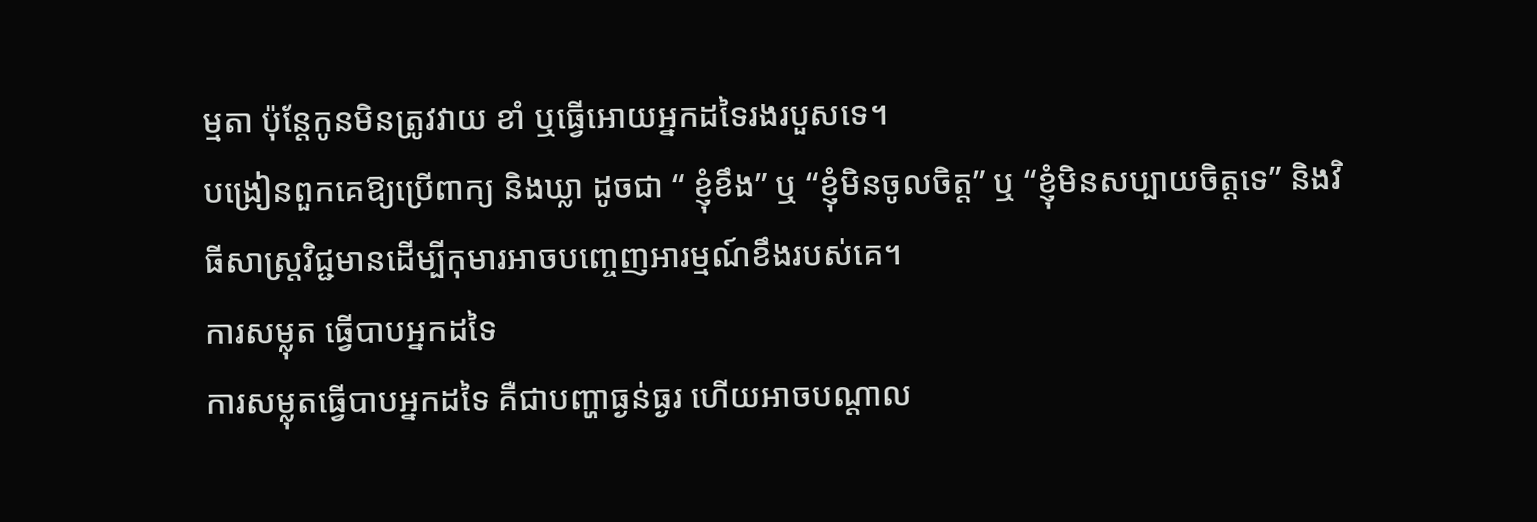ម្មតា ប៉ុន្តែកូនមិនត្រូវវាយ ខាំ ឬធើ្វអោយអ្នកដទៃរងរបួសទេ។
បង្រៀនពួកគេឱ្យប្រើពាក្យ និងឃ្លា ដូចជា “ ខ្ញុំខឹង” ឬ “ខ្ញុំមិនចូលចិត្ត” ឬ “ខ្ញុំមិនសប្បាយចិត្តទេ” និងវិធីសាស្រ្តវិជ្ជមានដើម្បីកុមារអាចបញ្ចេញអារម្មណ៍ខឹងរបស់គេ។
ការសម្លុត ធើ្វបាបអ្នកដទៃ
ការសម្លុតធ្វើបាបអ្នកដទៃ គឺជាបញ្ហាធ្ងន់ធ្ងរ ហើយអាចបណ្តាល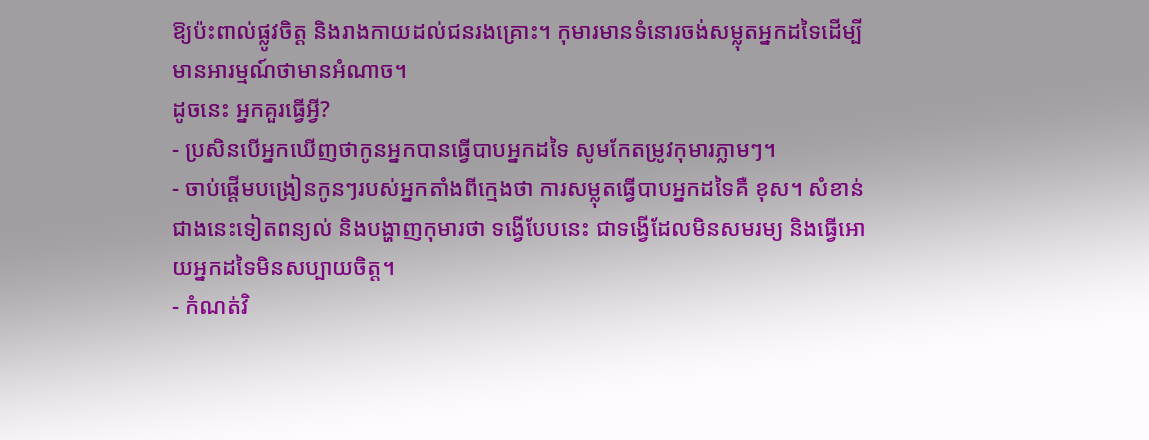ឱ្យប៉ះពាល់ផ្លូវចិត្ត និងរាងកាយដល់ជនរងគ្រោះ។ កុមារមានទំនោរចង់សម្លុតអ្នកដទៃដើម្បីមានអារម្មណ៍ថាមានអំណាច។
ដូចនេះ អ្នកគួរធ្វើអ្វី?
- ប្រសិនបើអ្នកឃើញថាកូនអ្នកបានធ្វើបាបអ្នកដទៃ សូមកែតម្រូវកុមារភ្លាមៗ។
- ចាប់ផ្តើមបង្រៀនកូនៗរបស់អ្នកតាំងពីក្មេងថា ការសម្លុតធើ្វបាបអ្នកដទៃគឺ ខុស។ សំខាន់ជាងនេះទៀតពន្យល់ និងបង្ហាញកុមារថា ទងើ្វបែបនេះ ជាទង្វើដែលមិនសមរម្យ និងធើ្វអោយអ្នកដទៃមិនសប្បាយចិត្ត។
- កំណត់វិ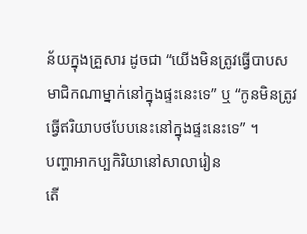ន័យក្នុងគ្រួសារ ដូចជា “យើងមិនត្រូវធ្វើបាបសមាជិកណាម្នាក់នៅក្នុងផ្ទះនេះទេ” ឬ “កូនមិនត្រូវធើ្វឥរិយាបថបែបនេះនៅក្នុងផ្ទះនេះទេ” ។
បញ្ហាអាកប្បកិរិយានៅសាលារៀន
តើ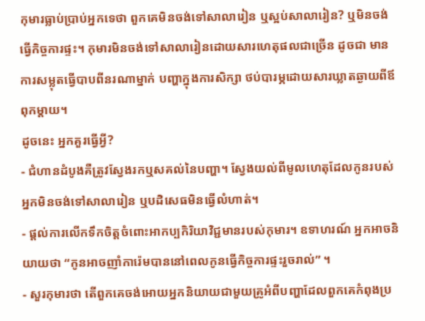កុមារធ្លាប់ប្រាប់អ្នកទេថា ពួកគេមិនចង់ទៅសាលារៀន ឬស្អប់សាលារៀន? ឬមិនចង់ធើ្វកិច្ចការផ្ទះ។ កុមារមិនចង់ទៅសាលារៀនដោយសារហេតុផលជាច្រើន ដូចជា មានការសម្លុតធើ្វបាបពីនរណាម្នាក់ បញ្ហាក្នុងការសិក្សា ថប់បារម្ភដោយសារឃ្លាតឆ្ងាយពីឪពុកម្តាយ។
ដូចនេះ អ្នកគួរធ្វើអ្វី?
- ជំហានដំបូងគឺត្រូវស្វែងរកឬសគល់នៃបញ្ហា។ ស្វែងយល់ពីមូលហេតុដែលកូនរបស់អ្នកមិនចង់ទៅសាលារៀន ឬបដិសេធមិនធ្វើលំហាត់។
- ផ្តល់ការលើកទឹកចិត្តចំពោះអាកប្បកិរិយាវិជ្ជមានរបស់កុមារ។ ឧទាហរណ៍ អ្នកអាចនិយាយថា “កូនអាចញាំការ៉េមបាននៅពេលកូនធើ្វកិច្ចការផ្ទះរួចរាល់” ។
- សួរកុមារថា តើពួកគេចង់អោយអ្នកនិយាយជាមួយគ្រូអំពីបញ្ហាដែលពួកគេកំពុងប្រ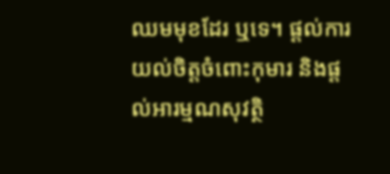ឈមមុខដែរ ឬទេ។ ផ្តល់ការយល់ចិត្តចំពោះកុមារ និងផ្តល់អារម្មណសុវត្ថិ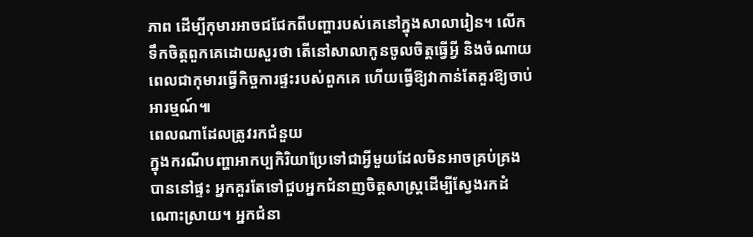ភាព ដើម្បីកុមារអាចជជែកពីបញ្ហារបស់គេនៅក្នុងសាលារៀន។ លើកទឹកចិត្តពួកគេដោយសួរថា តើនៅសាលាកូនចូលចិត្តធើ្វអី្វ និងចំណាយពេលជាកុមារធើ្វកិច្ចការផ្ទះរបស់ពួកគេ ហើយធ្វើឱ្យវាកាន់តែគួរឱ្យចាប់អារម្មណ៍៕
ពេលណាដែលត្រូវរកជំនួយ
ក្នុងករណីបញ្ហាអាកប្បកិរិយាប្រែទៅជាអ្វីមួយដែលមិនអាចគ្រប់គ្រងបាននៅផ្ទះ អ្នកគួរតែទៅជួបអ្នកជំនាញចិត្តសាស្រ្តដើម្បីស្វែងរកដំណោះស្រាយ។ អ្នកជំនា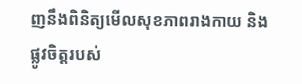ញនឹងពិនិត្យមើលសុខភាពរាងកាយ និងផ្លូវចិត្តរបស់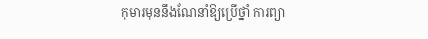កុមារមុននឹងណែនាំឱ្យប្រើថ្នាំ ការព្យា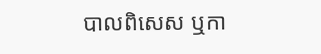បាលពិសេស ឬកា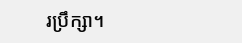រប្រឹក្សា។